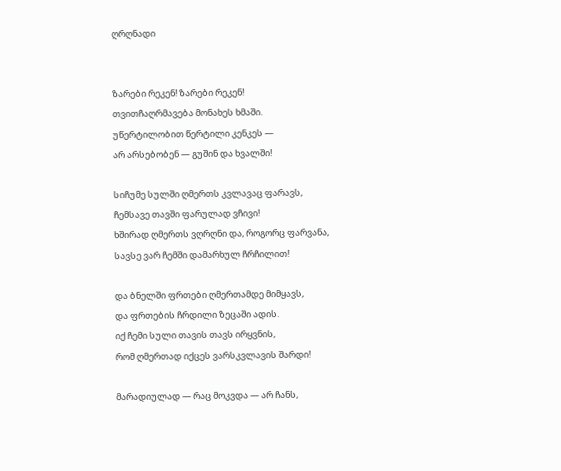ღრღნადი


ზარები რეკენ! ზარები რეკენ!
თვითჩაღრმავება მონახეს ხმაში.
უწერტილობით წერტილი კენკეს —
არ არსებობენ — გუშინ და ხვალში!

სიჩუმე სულში ღმერთს კვლავაც ფარავს,
ჩემსავე თავში ფარულად ვჩივი!
ხშირად ღმერთს ვღრღნი და, როგორც ფარვანა,
სავსე ვარ ჩემში დამარხულ ჩრჩილით!

და ბნელში ფრთები ღმერთამდე მიმყავს,
და ფრთების ჩრდილი ზეცაში ადის.
იქ ჩემი სული თავის თავს ირყვნის,
რომ ღმერთად იქცეს ვარსკვლავის შარდი!

მარადიულად — რაც მოკვდა — არ ჩანს,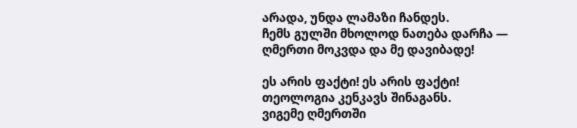არადა, უნდა ლამაზი ჩანდეს.
ჩემს გულში მხოლოდ ნათება დარჩა —
ღმერთი მოკვდა და მე დავიბადე!

ეს არის ფაქტი! ეს არის ფაქტი!
თეოლოგია კენკავს შინაგანს.
ვიგემე ღმერთში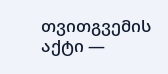თვითგვემის აქტი —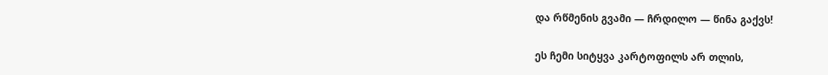და რწმენის გვამი — ჩრდილო — წინა გაქვს!

ეს ჩემი სიტყვა კარტოფილს არ თლის,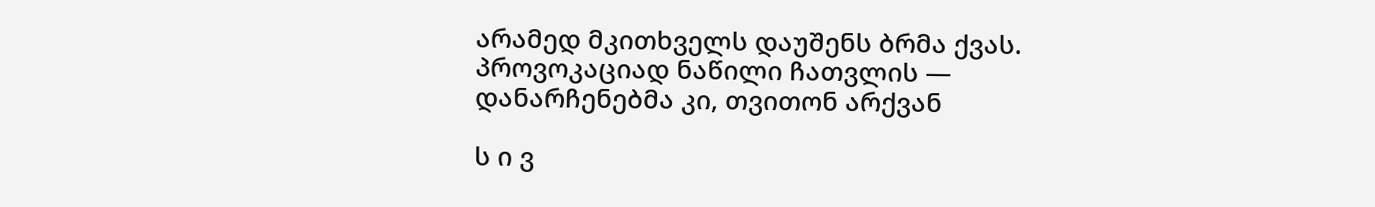არამედ მკითხველს დაუშენს ბრმა ქვას.
პროვოკაციად ნაწილი ჩათვლის —
დანარჩენებმა კი, თვითონ არქვან

ს ი ვ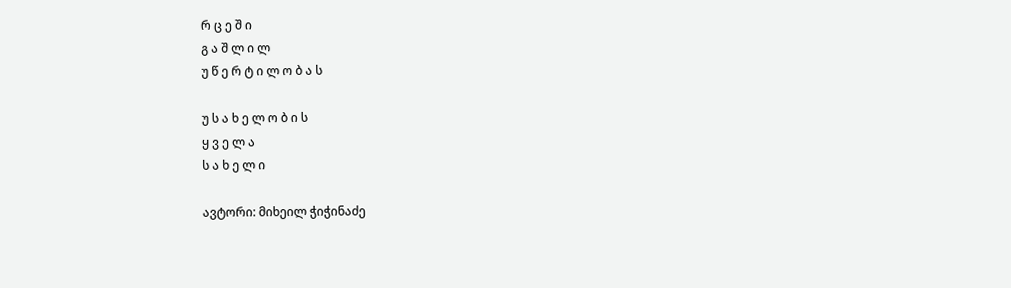რ ც ე შ ი
გ ა შ ლ ი ლ
უ წ ე რ ტ ი ლ ო ბ ა ს

უ ს ა ხ ე ლ ო ბ ი ს
ყ ვ ე ლ ა
ს ა ხ ე ლ ი

ავტორი: მიხეილ ჭიჭინაძე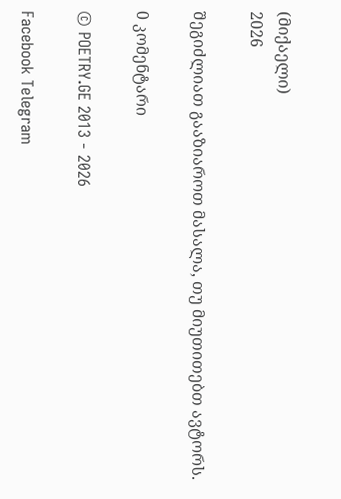(მიქაელი)
2026

შეგიძლიათ გააზიაროთ მასალა, თუ მიუთითებთ ავტორს.

0 კომენტარი

© POETRY.GE 2013 - 2026

Facebook Telegram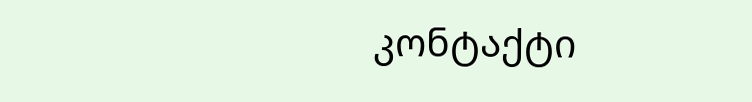კონტაქტი